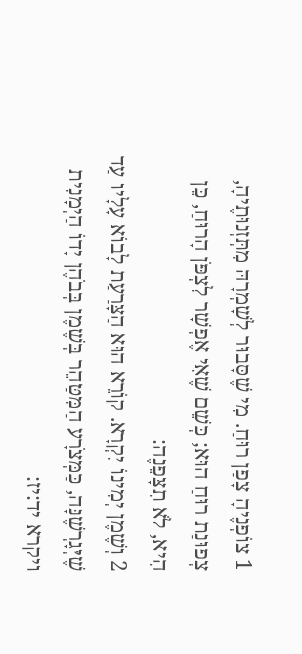1 צוֹפְנֶיהָ צָפַן רוּחַ. מִי שֶׁסָּבוּר לְשָׁמְרָהּ מִתְּזְנוּתֶיהָ, צְפוּנַת רוּחַ הוּא; כְּשֵׁם שֶׁאִי אֶפְשָׁר לִצְפֹּן הָרוּחַ, כֵּן הִיא, לֹא תִצָּפֵנֶה:
2 וְשֶׁמֶן יְמִינוֹ יִקְרָא. קוֹרֵא הוּא הַצָּרַעַת לָבוֹא עָלָיו עַד שֶׁיְּגָרְשֶׁנָּה, כַּמְּצֹרָע הַמִּטַּהֵר בְּשֶׁמֶן בְּבֹהֶן יָדוֹ הַיְמָנִית ויקרא יד:יז: